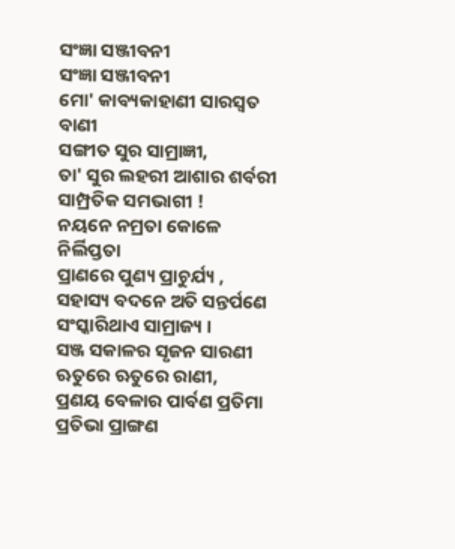ସଂଜ୍ଞା ସଞ୍ଜୀବନୀ
ସଂଜ୍ଞା ସଞ୍ଜୀବନୀ
ମୋ' କାବ୍ୟକାହାଣୀ ସାରସ୍ୱତ ବାଣୀ
ସଙ୍ଗୀତ ସୁର ସାମ୍ରାଜ୍ଞୀ,
ତା' ସୁର ଲହରୀ ଆଶାର ଶର୍ବରୀ
ସାମ୍ପ୍ରତିକ ସମଭାଗୀ !
ନୟନେ ନମ୍ରତା କୋଳେ ନିର୍ଲିପ୍ତତା
ପ୍ରାଣରେ ପୁଣ୍ୟ ପ୍ରାଚୁର୍ଯ୍ୟ ,
ସହାସ୍ୟ ବଦନେ ଅତି ସନ୍ତର୍ପଣେ
ସଂସ୍କାରିଥାଏ ସାମ୍ରାଜ୍ୟ ।
ସଞ୍ଜ ସକାଳର ସୃଜନ ସାରଣୀ
ଋତୁରେ ଋତୁରେ ରାଣୀ,
ପ୍ରଣୟ ବେଳାର ପାର୍ବଣ ପ୍ରତିମା
ପ୍ରତିଭା ପ୍ରାଙ୍ଗଣ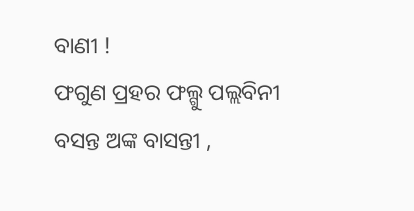ବାଣୀ !
ଫଗୁଣ ପ୍ରହର ଫଲ୍ଗୁ ପଲ୍ଲବିନୀ
ବସନ୍ତ ଅଙ୍କ ବାସନ୍ତୀ ,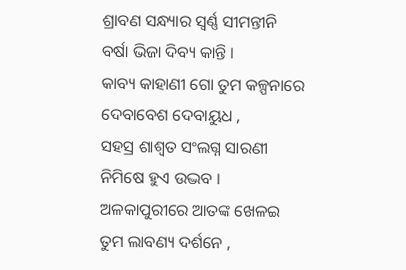ଶ୍ରାବଣ ସନ୍ଧ୍ୟାର ସ୍ୱର୍ଣ୍ଣ ସୀମନ୍ତୀନି
ବର୍ଷା ଭିଜା ଦିବ୍ୟ କାନ୍ତି ।
କାବ୍ୟ କାହାଣୀ ଗୋ ତୁମ କଳ୍ପନାରେ
ଦେବାବେଶ ଦେବାୟୁଧ ,
ସହସ୍ର ଶାଶ୍ୱତ ସଂଲଗ୍ନ ସାରଣୀ
ନିମିଷେ ହୁଏ ଉଦ୍ଭବ ।
ଅଳକାପୁରୀରେ ଆତଙ୍କ ଖେଳଇ
ତୁମ ଲାବଣ୍ୟ ଦର୍ଶନେ ,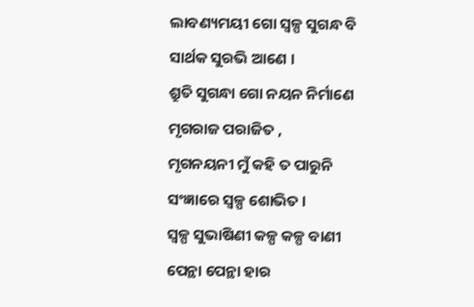ଲାବଣ୍ୟମୟୀ ଗୋ ସ୍ୱଳ୍ପ ସୁଗନ୍ଧ ବି
ସାର୍ଥକ ସୁରଭି ଆଣେ ।
ଶ୍ରୁତି ସୁଗନ୍ଧା ଗୋ ନୟନ ନିର୍ମାଣେ
ମୃଗରାଜ ପରାଜିତ ,
ମୃଗନୟନୀ ମୁଁ କହି ତ ପାରୁନି
ସଂଜ୍ଞାରେ ସ୍ୱଳ୍ପ ଶୋଭିତ ।
ସ୍ୱଳ୍ପ ସୁଭାଷିଣୀ କଳ୍ପ କଳ୍ପ ବାଣୀ
ପେନ୍ଥା ପେନ୍ଥା ହାର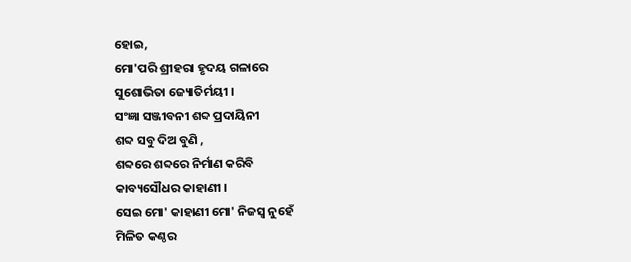ହୋଇ,
ମୋ'ପରି ଶ୍ରୀହରା ହୃଦୟ ଗଳାରେ
ସୁଶୋଭିତା ଜ୍ୟୋତିର୍ମୟୀ ।
ସଂଜ୍ଞା ସଞ୍ଜୀବନୀ ଶବ୍ଦ ପ୍ରଦାୟିନୀ
ଶବ୍ଦ ସବୁ ଦିଅ ବୁଣି ,
ଶବ୍ଦରେ ଶବ୍ଦରେ ନିର୍ମାଣ କରିବି
କାବ୍ୟସୌଧର କାହାଣୀ ।
ସେଇ ମୋ' କାହାଣୀ ମୋ' ନିଜସ୍ୱ ନୁହେଁ
ମିଳିତ କଣ୍ଠର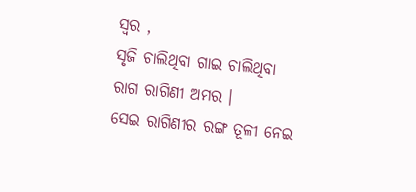ସ୍ୱର ,
ସୃଜି ଚାଲିଥିବା ଗାଇ ଚାଲିଥିବା
ରାଗ ରାଗିଣୀ ଅମର ।
ସେଇ ରାଗିଣୀର ରଙ୍ଗ ତୂଳୀ ନେଇ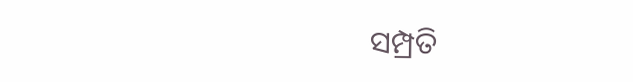ସମ୍ପ୍ରତି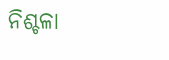ନିଶ୍ଚଳା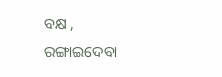ବକ୍ଷ ,
ରଙ୍ଗାଇଦେବା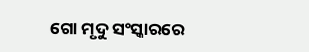ଗୋ ମୃଦୁ ସଂସ୍କାରରେ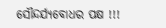ସୌନ୍ଦର୍ଯ୍ୟବୋଧର ପକ୍ଷ !!!